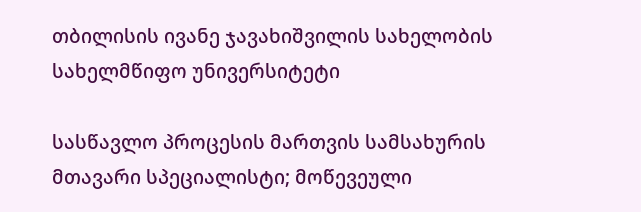თბილისის ივანე ჯავახიშვილის სახელობის სახელმწიფო უნივერსიტეტი

სასწავლო პროცესის მართვის სამსახურის მთავარი სპეციალისტი; მოწევეული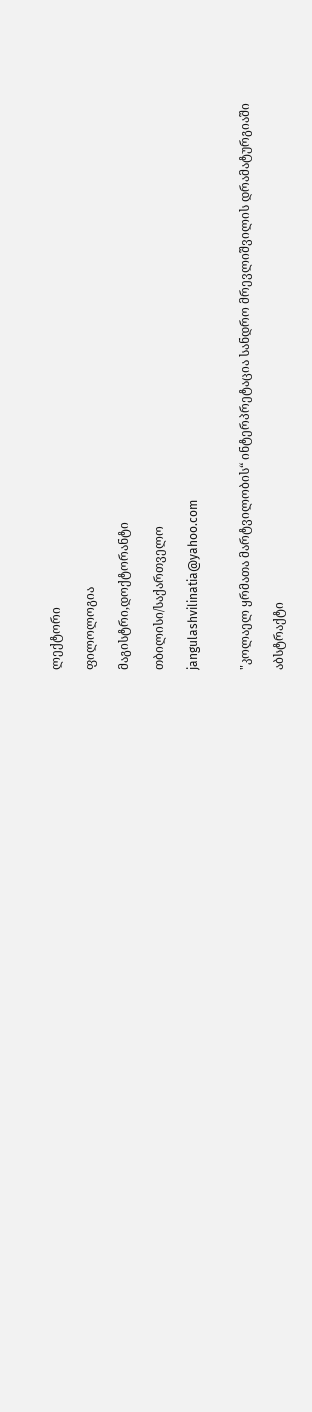ლექტორი

ფილოლოგია

მაგისტრი,დოქტორანტი

თბილისი/საქართველო

jangulashvilinatia@yahoo.com


"კოლაელ ყრმათა მარტვილობის“ ინტერპრეტაცია სანდრო მრევლიშვილის დრამატურგიაში

აბსტრაქტი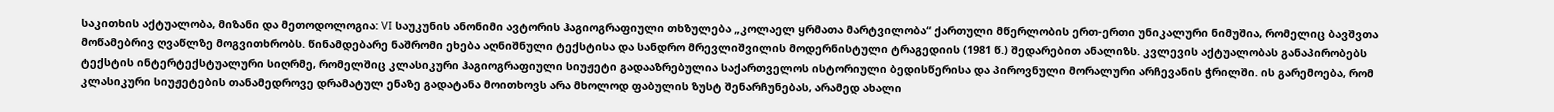საკითხის აქტუალობა, მიზანი და მეთოდოლოგია: VI საუკუნის ანონიმი ავტორის ჰაგიოგრაფიული თხზულება „კოლაელ ყრმათა მარტვილობა“ ქართული მწერლობის ერთ-ერთი უნიკალური ნიმუშია, რომელიც ბავშვთა მოწამებრივ ღვაწლზე მოგვითხრობს. წინამდებარე ნაშრომი ეხება აღნიშნული ტექსტისა და სანდრო მრევლიშვილის მოდერნისტული ტრაგედიის (1981 წ.) შედარებით ანალიზს. კვლევის აქტუალობას განაპირობებს ტექსტის ინტერტექსტუალური სიღრმე, რომელშიც კლასიკური ჰაგიოგრაფიული სიუჟეტი გადააზრებულია საქართველოს ისტორიული ბედისწერისა და პიროვნული მორალური არჩევანის ჭრილში. ის გარემოება, რომ კლასიკური სიუჟეტების თანამედროვე დრამატულ ენაზე გადატანა მოითხოვს არა მხოლოდ ფაბულის ზუსტ შენარჩუნებას, არამედ ახალი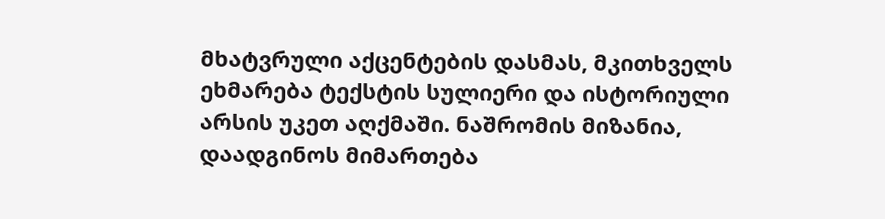მხატვრული აქცენტების დასმას, მკითხველს ეხმარება ტექსტის სულიერი და ისტორიული არსის უკეთ აღქმაში. ნაშრომის მიზანია, დაადგინოს მიმართება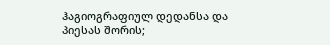ჰაგიოგრაფიულ დედანსა და პიესას შორის;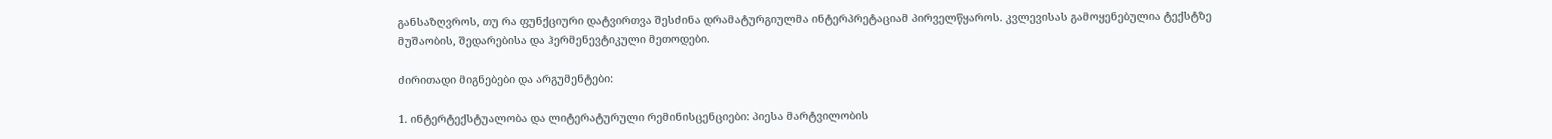განსაზღვროს, თუ რა ფუნქციური დატვირთვა შესძინა დრამატურგიულმა ინტერპრეტაციამ პირველწყაროს. კვლევისას გამოყენებულია ტექსტზე მუშაობის, შედარებისა და ჰერმენევტიკული მეთოდები.

ძირითადი მიგნებები და არგუმენტები:

1. ინტერტექსტუალობა და ლიტერატურული რემინისცენციები: პიესა მარტვილობის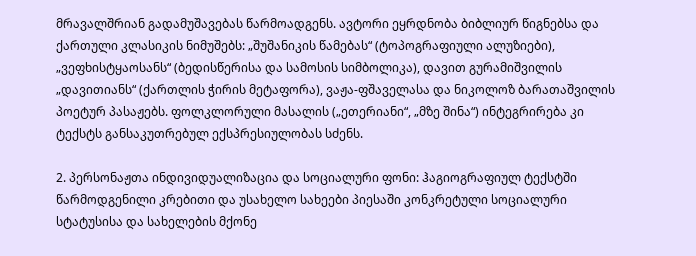მრავალშრიან გადამუშავებას წარმოადგენს. ავტორი ეყრდნობა ბიბლიურ წიგნებსა და ქართული კლასიკის ნიმუშებს: „შუშანიკის წამებას“ (ტოპოგრაფიული ალუზიები), „ვეფხისტყაოსანს“ (ბედისწერისა და სამოსის სიმბოლიკა), დავით გურამიშვილის „დავითიანს“ (ქართლის ჭირის მეტაფორა), ვაჟა-ფშაველასა და ნიკოლოზ ბარათაშვილის პოეტურ პასაჟებს. ფოლკლორული მასალის („ეთერიანი“, „მზე შინა“) ინტეგრირება კი ტექსტს განსაკუთრებულ ექსპრესიულობას სძენს.

2. პერსონაჟთა ინდივიდუალიზაცია და სოციალური ფონი: ჰაგიოგრაფიულ ტექსტში წარმოდგენილი კრებითი და უსახელო სახეები პიესაში კონკრეტული სოციალური სტატუსისა და სახელების მქონე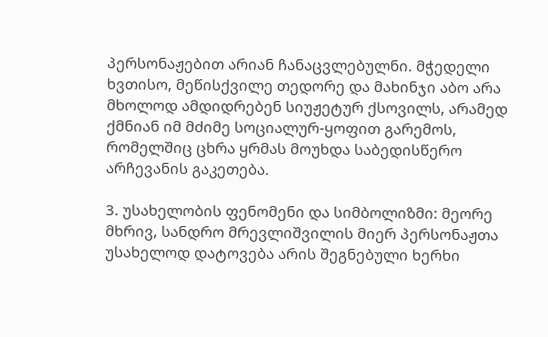პერსონაჟებით არიან ჩანაცვლებულნი. მჭედელი ხვთისო, მეწისქვილე თედორე და მახინჯი აბო არა მხოლოდ ამდიდრებენ სიუჟეტურ ქსოვილს, არამედ ქმნიან იმ მძიმე სოციალურ-ყოფით გარემოს, რომელშიც ცხრა ყრმას მოუხდა საბედისწერო არჩევანის გაკეთება.

3. უსახელობის ფენომენი და სიმბოლიზმი: მეორე მხრივ, სანდრო მრევლიშვილის მიერ პერსონაჟთა უსახელოდ დატოვება არის შეგნებული ხერხი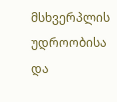მსხვერპლის უდროობისა და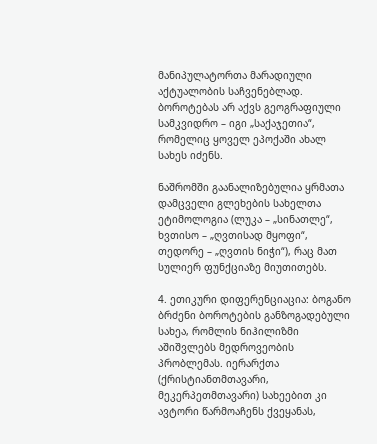მანიპულატორთა მარადიული აქტუალობის საჩვენებლად. ბოროტებას არ აქვს გეოგრაფიული სამკვიდრო – იგი „საქაჯეთია“, რომელიც ყოველ ეპოქაში ახალ სახეს იძენს.

ნაშრომში გაანალიზებულია ყრმათა დამცველი გლეხების სახელთა ეტიმოლოგია (ლუკა – „სინათლე“, ხვთისო – „ღვთისად მყოფი“, თედორე – „ღვთის ნიჭი“), რაც მათ სულიერ ფუნქციაზე მიუთითებს.

4. ეთიკური დიფერენციაცია: ბოგანო ბრძენი ბოროტების განზოგადებული სახეა, რომლის ნიჰილიზმი აშიშვლებს მედროვეობის პრობლემას. იერარქთა (ქრისტიანთმთავარი, მეკერპეთმთავარი) სახეებით კი ავტორი წარმოაჩენს ქვეყანას,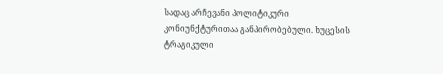სადაც არჩევანი პოლიტიკური კონიუნქტურითაა განპირობებული. ხუცესის ტრაგიკული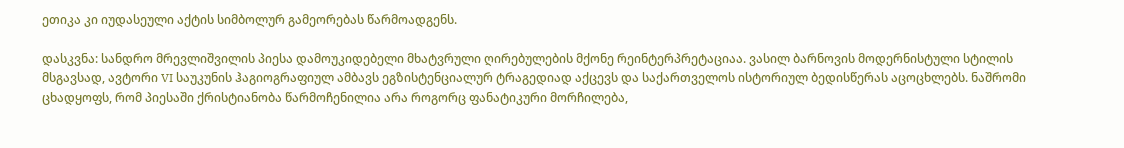ეთიკა კი იუდასეული აქტის სიმბოლურ გამეორებას წარმოადგენს.

დასკვნა: სანდრო მრევლიშვილის პიესა დამოუკიდებელი მხატვრული ღირებულების მქონე რეინტერპრეტაციაა. ვასილ ბარნოვის მოდერნისტული სტილის მსგავსად, ავტორი VI საუკუნის ჰაგიოგრაფიულ ამბავს ეგზისტენციალურ ტრაგედიად აქცევს და საქართველოს ისტორიულ ბედისწერას აცოცხლებს. ნაშრომი ცხადყოფს, რომ პიესაში ქრისტიანობა წარმოჩენილია არა როგორც ფანატიკური მორჩილება,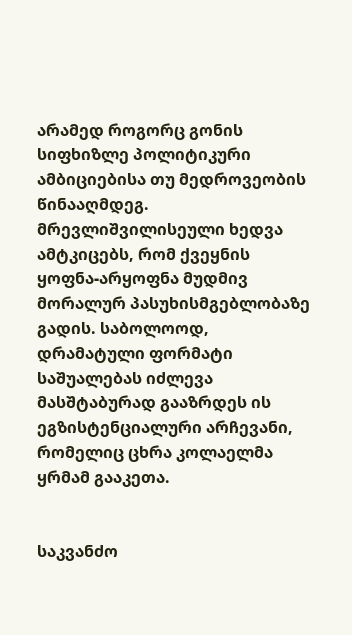არამედ როგორც გონის სიფხიზლე პოლიტიკური ამბიციებისა თუ მედროვეობის წინააღმდეგ. მრევლიშვილისეული ხედვა ამტკიცებს, რომ ქვეყნის ყოფნა-არყოფნა მუდმივ მორალურ პასუხისმგებლობაზე გადის. საბოლოოდ, დრამატული ფორმატი საშუალებას იძლევა მასშტაბურად გააზრდეს ის ეგზისტენციალური არჩევანი, რომელიც ცხრა კოლაელმა ყრმამ გააკეთა.


საკვანძო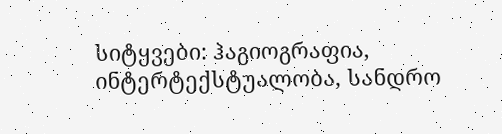სიტყვები: ჰაგიოგრაფია, ინტერტექსტუალობა, სანდრო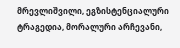მრევლიშვილი, ეგზისტენციალური ტრაგედია, მორალური არჩევანი,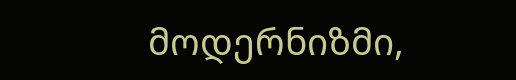მოდერნიზმი,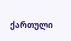ქართული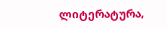ლიტერატურა,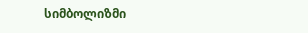სიმბოლიზმი